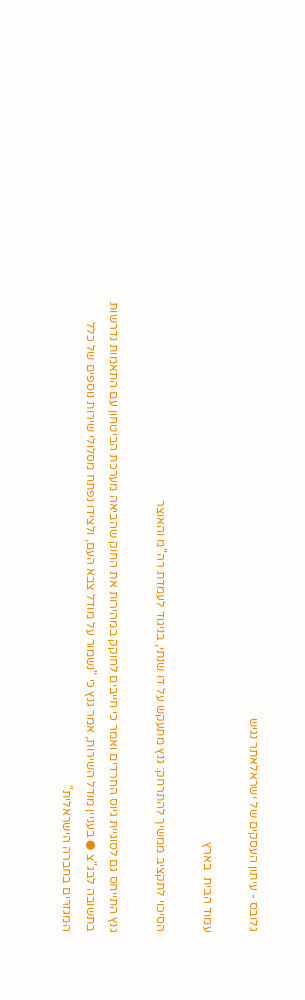גלובס - עיתון העסקים של ישראלאתר נגיש

עמוד הבית  בארץ

הסיכוי לתקציב ממשיך להתרחק: גנץ מתעקש על דו שנתי, בניגוד לעמדת רה"מ והאוצר

גנץ התייחס גם לסוגיית גיוס החרדים ואמר כי חייבים לחוקק במהירות את החוק שהביאה מערכת הביטחון עם התאמות נדרשות בתשובה לבג"צ ● בעניין מודל השירות, אמר גנץ כי "נשמור על מודל צבא העם, ולצידו נפתח מסלולי שירות נוספים של כלל המגזרים בחברה הישראלית"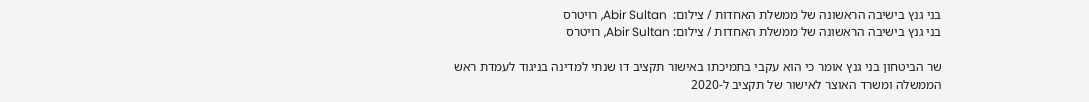בני גנץ בישיבה הראשונה של ממשלת האחדות / צילום:  Abir Sultan, רויטרס
בני גנץ בישיבה הראשונה של ממשלת האחדות / צילום: Abir Sultan, רויטרס

שר הביטחון בני גנץ אומר כי הוא עקבי בתמיכתו באישור תקציב דו שנתי למדינה בניגוד לעמדת ראש הממשלה ומשרד האוצר לאישור של תקציב ל-2020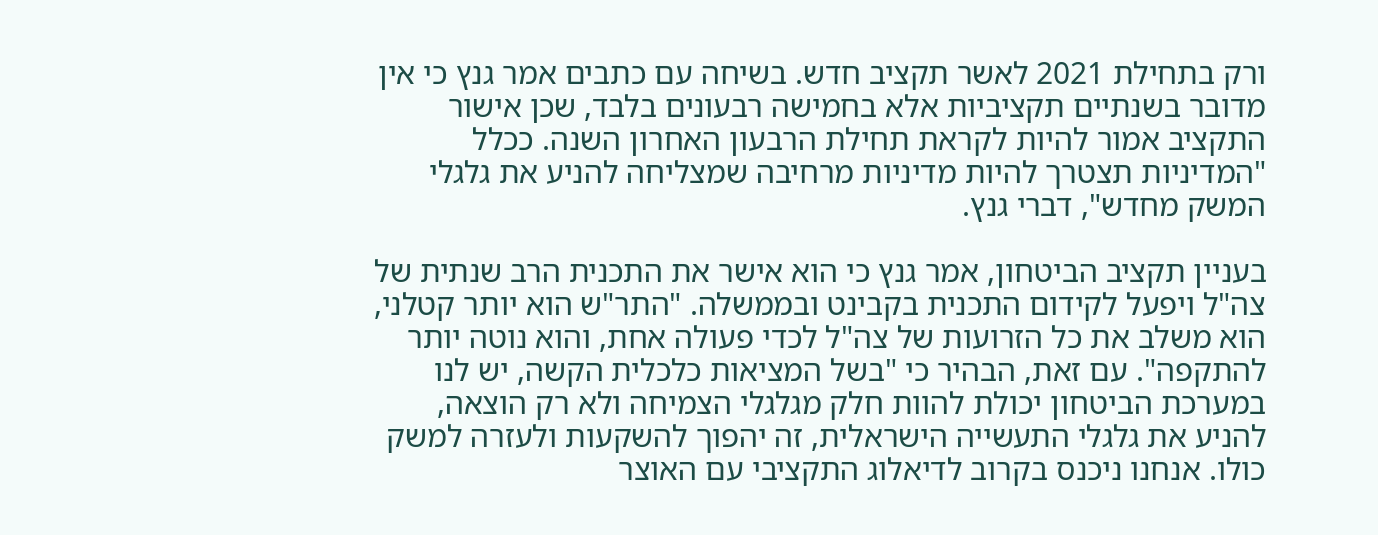ורק בתחילת 2021 לאשר תקציב חדש. בשיחה עם כתבים אמר גנץ כי אין מדובר בשנתיים תקציביות אלא בחמישה רבעונים בלבד, שכן אישור התקציב אמור להיות לקראת תחילת הרבעון האחרון השנה. ככלל "המדיניות תצטרך להיות מדיניות מרחיבה שמצליחה להניע את גלגלי המשק מחדש", דברי גנץ.

בעניין תקציב הביטחון, אמר גנץ כי הוא אישר את התכנית הרב שנתית של צה"ל ויפעל לקידום התכנית בקבינט ובממשלה. "התר"ש הוא יותר קטלני, הוא משלב את כל הזרועות של צה"ל לכדי פעולה אחת, והוא נוטה יותר להתקפה". עם זאת, הבהיר כי "בשל המציאות כלכלית הקשה, יש לנו במערכת הביטחון יכולת להוות חלק מגלגלי הצמיחה ולא רק הוצאה, להניע את גלגלי התעשייה הישראלית, זה יהפוך להשקעות ולעזרה למשק כולו. אנחנו ניכנס בקרוב לדיאלוג התקציבי עם האוצר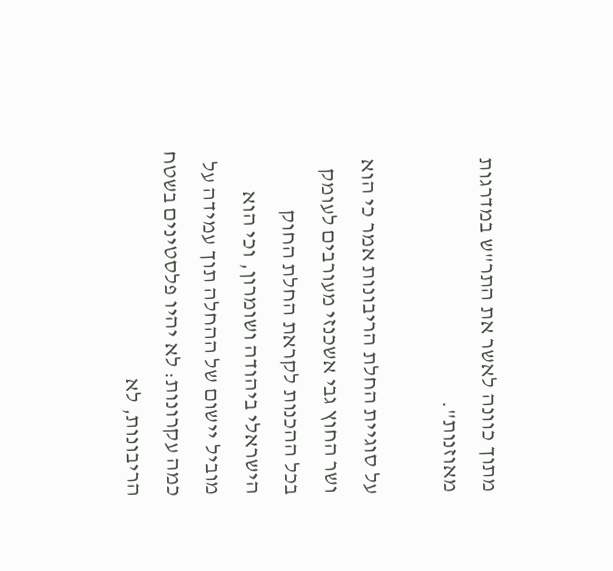מתוך כוונה לאשר את התר"ש במדרגות מאוזנות".

על סוגיית החלת הריבונות אמר כי הוא ושר החוץ גבי אשכנזי מעורבים לעומק בכל ההכנות לקראת החלת החוק הישראלי ביהודה ושומרון, וכי הוא מוביל יישום של ההחלה תוך עמידה על כמה עקרונות: לא יהיו פלסטינים בשטח הריבונות, לא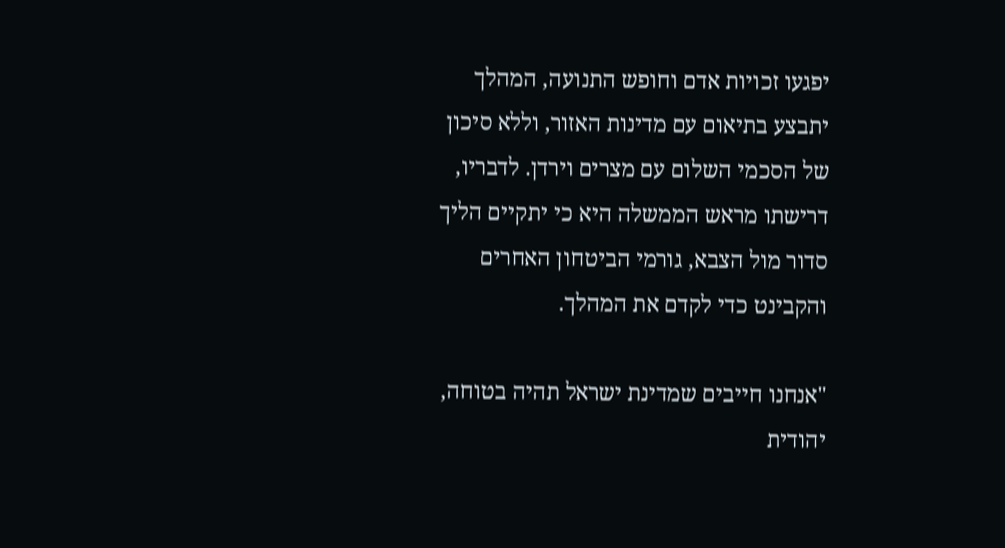יפגעו זכויות אדם וחופש התנועה, המהלך יתבצע בתיאום עם מדינות האזור, וללא סיכון של הסכמי השלום עם מצרים וירדן. לדבריו, דרישתו מראש הממשלה היא כי יתקיים הליך סדור מול הצבא, גורמי הביטחון האחרים והקבינט כדי לקדם את המהלך.

"אנחנו חייבים שמדינת ישראל תהיה בטוחה, יהודית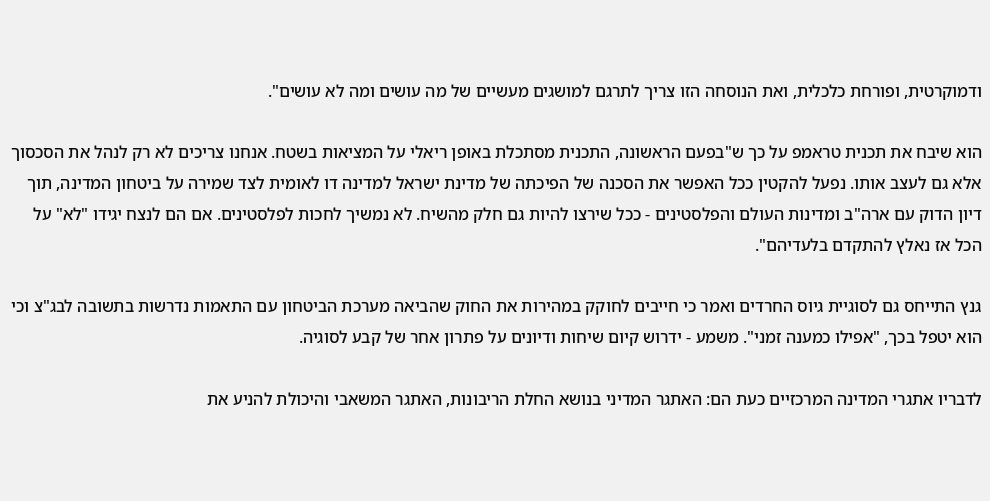ודמוקרטית, ופורחת כלכלית, ואת הנוסחה הזו צריך לתרגם למושגים מעשיים של מה עושים ומה לא עושים".

הוא שיבח את תכנית טראמפ על כך ש"בפעם הראשונה, התכנית מסתכלת באופן ריאלי על המציאות בשטח. אנחנו צריכים לא רק לנהל את הסכסוך אלא גם לעצב אותו. נפעל להקטין ככל האפשר את הסכנה של הפיכתה של מדינת ישראל למדינה דו לאומית לצד שמירה על ביטחון המדינה, תוך דיון הדוק עם ארה"ב ומדינות העולם והפלסטינים - ככל שירצו להיות גם חלק מהשיח. לא נמשיך לחכות לפלסטינים. אם הם לנצח יגידו "לא" על הכל אז נאלץ להתקדם בלעדיהם".

גנץ התייחס גם לסוגיית גיוס החרדים ואמר כי חייבים לחוקק במהירות את החוק שהביאה מערכת הביטחון עם התאמות נדרשות בתשובה לבג"צ וכי הוא יטפל בכך, "אפילו כמענה זמני". משמע - ידרוש קיום שיחות ודיונים על פתרון אחר של קבע לסוגיה.

לדבריו אתגרי המדינה המרכזיים כעת הם: האתגר המדיני בנושא החלת הריבונות, האתגר המשאבי והיכולת להניע את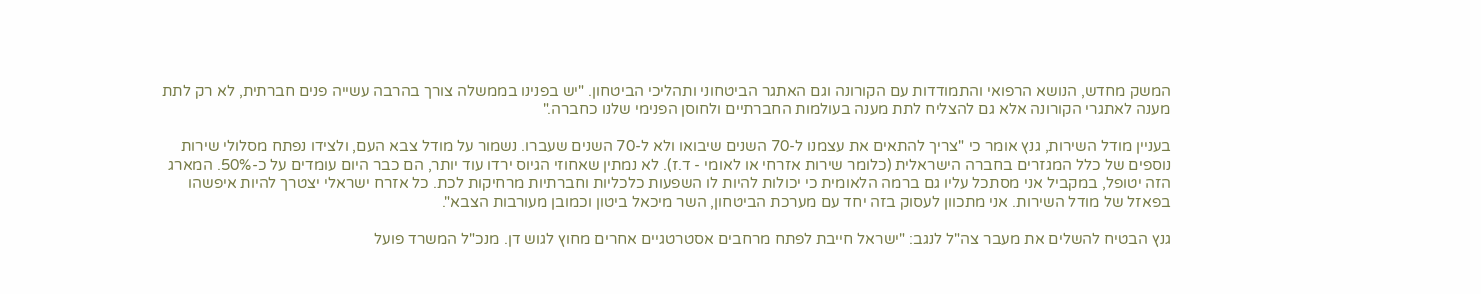המשק מחדש, הנושא הרפואי והתמודדות עם הקורונה וגם האתגר הביטחוני ותהליכי הביטחון. "יש בפנינו בממשלה צורך בהרבה עשייה פנים חברתית, לא רק לתת מענה לאתגרי הקורונה אלא גם להצליח לתת מענה בעולמות החברתיים ולחוסן הפנימי שלנו כחברה."

בעניין מודל השירות, גנץ אומר כי "צריך להתאים את עצמנו ל-70 השנים שיבואו ולא ל-70 השנים שעברו. נשמור על מודל צבא העם, ולצידו נפתח מסלולי שירות נוספים של כלל המגזרים בחברה הישראלית (כלומר שירות אזרחי או לאומי - ד.ז). לא נמתין שאחוזי הגיוס ירדו עוד יותר, הם כבר היום עומדים על כ-50%. המארג הזה יטופל, במקביל אני מסתכל עליו גם ברמה הלאומית כי יכולות להיות לו השפעות כלכליות וחברתיות מרחיקות לכת. כל אזרח ישראלי יצטרך להיות איפשהו בפאזל של מודל השירות. אני מתכוון לעסוק בזה יחד עם מערכת הביטחון, השר מיכאל ביטון וכמובן מעורבות הצבא".

גנץ הבטיח להשלים את מעבר צה"ל לנגב: "ישראל חייבת לפתח מרחבים אסטרטגיים אחרים מחוץ לגוש דן. מנכ"ל המשרד פועל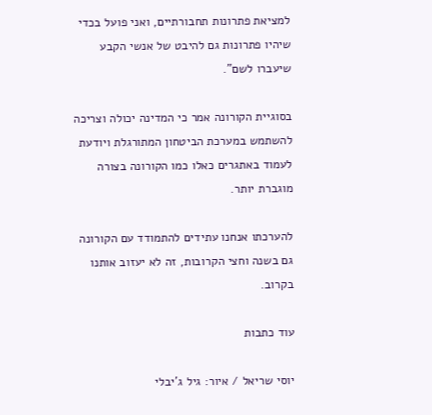למציאת פתרונות תחבורתיים, ואני פועל בכדי שיהיו פתרונות גם להיבט של אנשי הקבע שיעברו לשם".

בסוגיית הקורונה אמר כי המדינה יכולה וצריכה להשתמש במערכת הביטחון המתורגלת ויודעת לעמוד באתגרים כאלו כמו הקורונה בצורה מוגברת יותר.

להערכתו אנחנו עתידים להתמודד עם הקורונה גם בשנה וחצי הקרובות, זה לא יעזוב אותנו בקרוב.

עוד כתבות

יוסי שריאל / איור: גיל ג'יבלי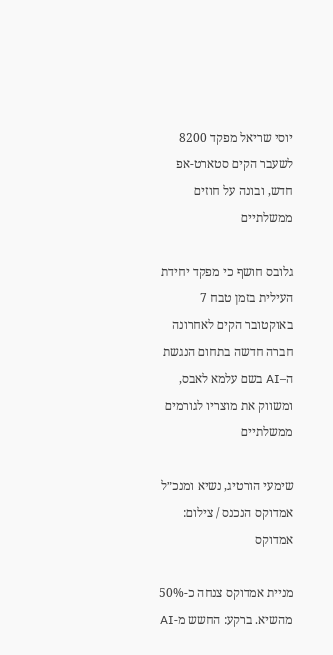יוסי שריאל מפקד 8200 לשעבר הקים סטארט-אפ חדש, ובונה על חוזים ממשלתיים

גלובס חושף כי מפקד יחידת העילית בזמן טבח 7 באוקטובר הקים לאחרונה חברה חדשה בתחום הנגשת ה–AI בשם עלמא לאבס, ומשווק את מוצריו לגורמים ממשלתיים

שימעי הורטיג, נשיא ומנכ״ל אמדוקס הנכנס / צילום: אמדוקס

מניית אמדוקס צנחה כ-50% מהשיא. ברקע: החשש מ-AI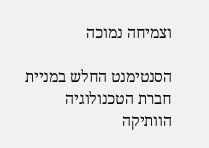וצמיחה נמוכה

הסנטימנט החלש במניית חברת הטכנולוגיה הוותיקה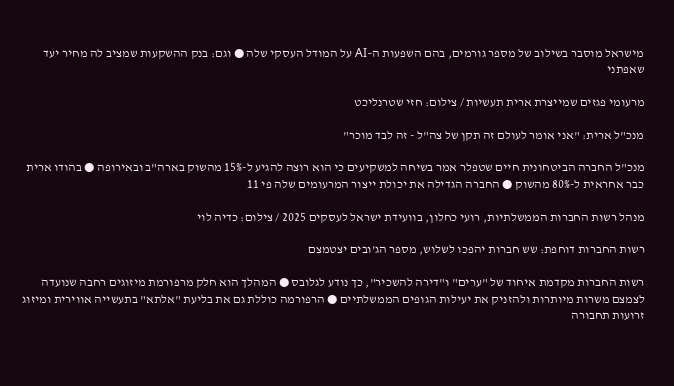מישראל מוסבר בשילוב של מספר גורמים, בהם השפעות ה–AI על המודל העסקי שלה ● וגם: בנק ההשקעות שמציב לה מחיר יעד שאפתני

מרעומי פגזים שמייצרת ארית תעשיות / צילום: חזי שטרנליכט

מנכ"ל ארית: "אני אומר לעולם זה תקן של צה"ל - זה לבד מוכר"

מנכ"ל החברה הביטחונית חיים שטפלר אמר בשיחה למשקיעים כי הוא רוצה להגיע ל-15% מהשוק בארה"ב ובאירופה ● בהודו ארית כבר אחראית ל-80% מהשוק ● החברה הגדילה את יכולת ייצור המרעומים שלה פי 11

מנהל רשות החברות הממשלתיות, רועי כחלון, בוועידת ישראל לעסקים 2025 / צילום: כדיה לוי

רשות החברות דוחפת: שש חברות יהפכו לשלוש, מספר הג'ובים יצטמצם

רשות החברות מקדמת איחוד של "ערים" ו"דירה להשכיר", כך נודע לגלובס ● המהלך הוא חלק מרפורמת מיזוגים רחבה שנועדה לצמצם משרות מיותרות ולהזניק את יעילות הגופים הממשלתיים ● הרפורמה כוללת גם את בליעת "אלתא" בתעשייה אווירית ומיזוג זרועות תחבורה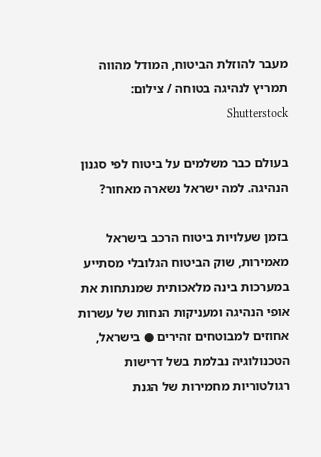מעבר להוזלת הביטוח, המודל מהווה תמריץ לנהיגה בטוחה / צילום: Shutterstock

בעולם כבר משלמים על ביטוח לפי סגנון הנהיגה. למה ישראל נשארה מאחור?

בזמן שעלויות ביטוח הרכב בישראל מאמירות, שוק הביטוח הגלובלי מסתייע במערכות בינה מלאכותית שמנתחות את אופי הנהיגה ומעניקות הנחות של עשרות אחוזים למבוטחים זהירים ● בישראל, הטכנולוגיה נבלמת בשל דרישות רגולטוריות מחמירות של הגנת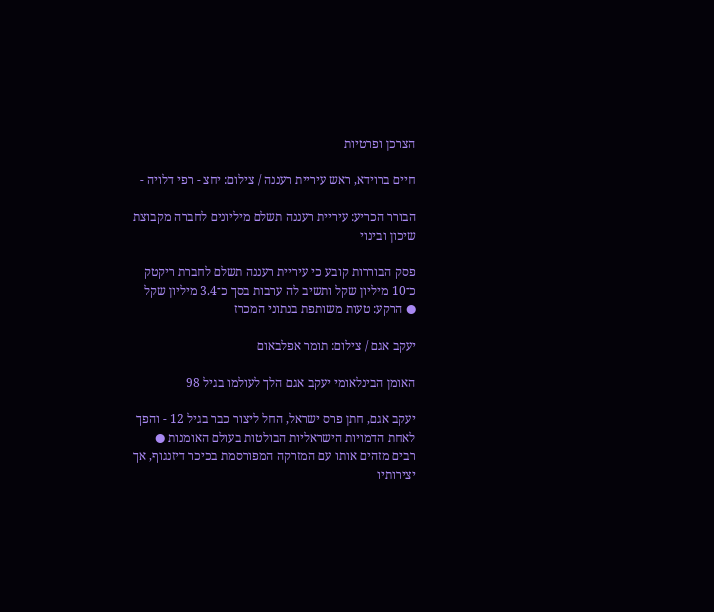הצרכן ופרטיות

חיים ברוידא, ראש עיריית רעננה / צילום: יחצ - רפי דלויה -

הבורר הכריע: עיריית רעננה תשלם מיליונים לחברה מקבוצת שיכון ובינוי

פסק הבוררות קובע כי עיריית רעננה תשלם לחברת ריקטק כ־10 מיליון שקל ותשיב לה ערבות בסך כ־3.4 מיליון שקל ● הרקע: טעות משותפת בנתוני המכרז

יעקב אגם / צילום: תומר אפלבאום

האומן הבינלאומי יעקב אגם הלך לעולמו בגיל 98

יעקב אגם, חתן פרס ישראל, החל ליצור כבר בגיל 12 - והפך לאחת הדמויות הישראליות הבולטות בעולם האומנות ● רבים מזהים אותו עם המזרקה המפורסמת בכיכר דיזנגוף, אך יצירותיו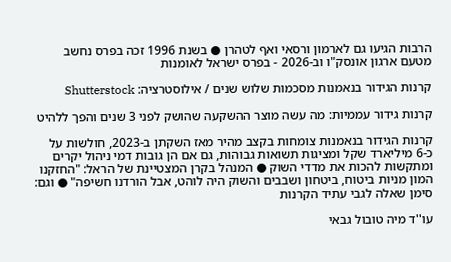הרבות הגיעו גם לארמון ורסאי ואף לטהרן ● בשנת 1996 זכה בפרס נחשב מטעם ארגון אונסק"ו וב-2026 - בפרס ישראל לאומנות

קרנות הגידור בנאמנות מסכמות שלוש שנים / אילוסטרציה: Shutterstock

קרנות גידור עממיות: מה עשה מוצר ההשקעה שהושק לפני 3 שנים והפך ללהיט

קרנות הגידור בנאמנות צומחות בקצב מהיר מאז השקתן ב-2023, חולשות על כ-6 מיליארד שקל ומציגות תשואות גבוהות, גם אם הן גובות דמי ניהול יקרים ומתקשות להכות את מדדי השוק ● המנהל בקרן המצטיינת של הראל: "החזקנו המון מניות ביטוח, ביטחון ושבבים והשוק היה לוהט, אבל הורדנו חשיפה" ● וגם: סימן שאלה לגבי עתיד הקרנות

עו''ד מיה טובול גבאי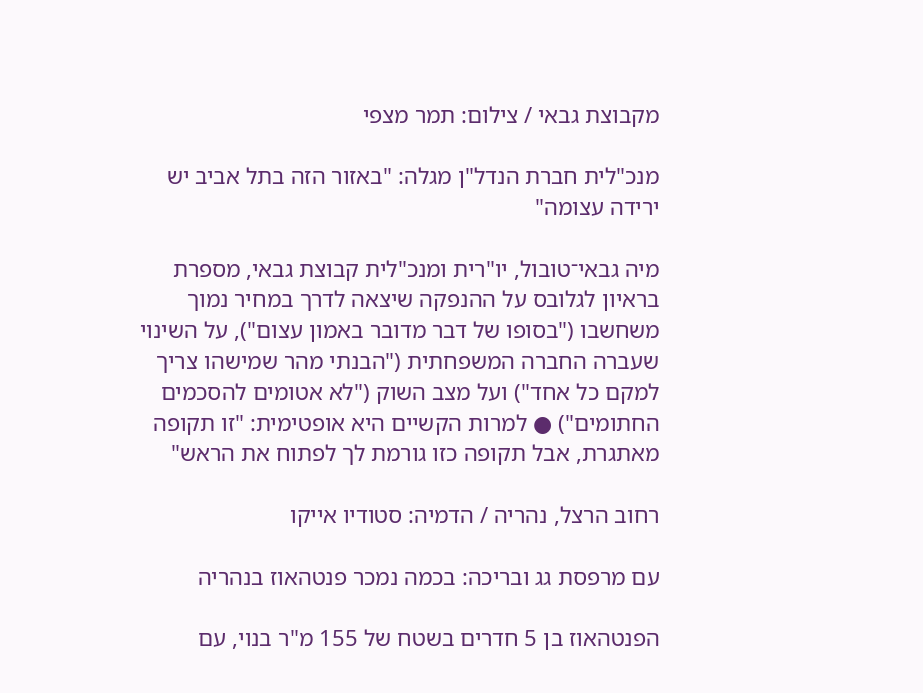מקבוצת גבאי / צילום: תמר מצפי

מנכ"לית חברת הנדל"ן מגלה: "באזור הזה בתל אביב יש ירידה עצומה"

מיה גבאי־טובול, יו"רית ומנכ"לית קבוצת גבאי, מספרת בראיון לגלובס על ההנפקה שיצאה לדרך במחיר נמוך משחשבו ("בסופו של דבר מדובר באמון עצום"), על השינוי שעברה החברה המשפחתית ("הבנתי מהר שמישהו צריך למקם כל אחד") ועל מצב השוק ("לא אטומים להסכמים החתומים") ● למרות הקשיים היא אופטימית: "זו תקופה מאתגרת, אבל תקופה כזו גורמת לך לפתוח את הראש"

רחוב הרצל, נהריה / הדמיה: סטודיו אייקו

עם מרפסת גג ובריכה: בכמה נמכר פנטהאוז בנהריה

הפנטהאוז בן 5 חדרים בשטח של 155 מ"ר בנוי, עם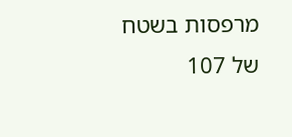מרפסות בשטח של 107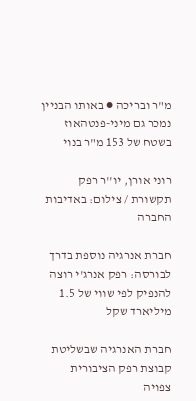מ"ר ובריכה ● באותו הבניין נמכר גם מיני-פנטהאוז בשטח של 153 מ"ר בנוי

רוני אורן, יו''ר רפק תקשורת / צילום: באדיבות החברה

חברת אנרגיה נוספת בדרך לבורסה: רפק אנרג'י רוצה להנפיק לפי שווי של 1.5 מיליארד שקל

חברת האנרגיה שבשליטת קבוצת רפק הציבורית צפויה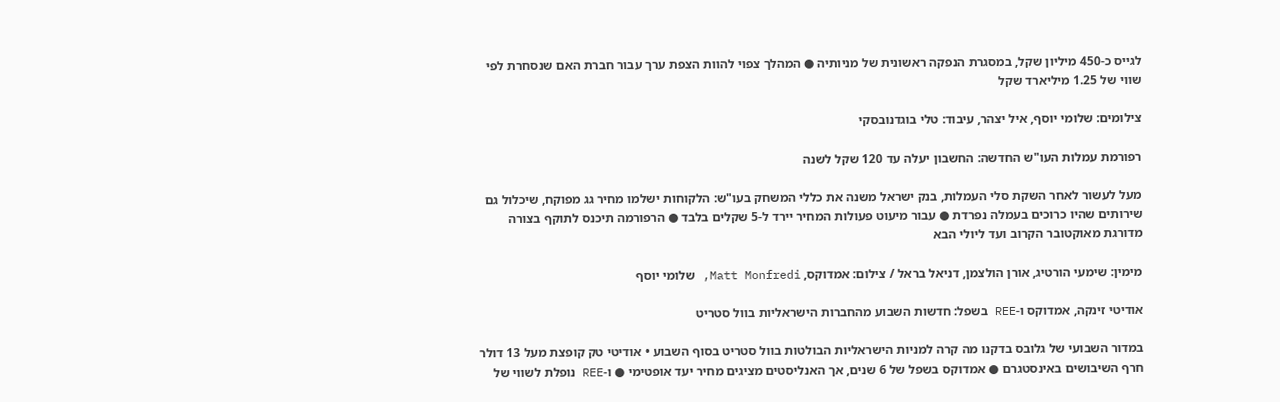לגייס כ-450 מיליון שקל, במסגרת הנפקה ראשונית של מניותיה ● המהלך צפוי להוות הצפת ערך עבור חברת האם שנסחרת לפי שווי של 1.25 מיליארד שקל

צילומים: שלומי יוסף, איל יצהר, עיבוד: טלי בוגדנובסקי

רפורמת עמלות העו"ש החדשה: החשבון יעלה עד 120 שקל לשנה

מעל לעשור לאחר השקת סלי העמלות, בנק ישראל משנה את כללי המשחק בעו"ש: הלקוחות ישלמו מחיר גג מפוקח, שיכלול גם שירותים שהיו כרוכים בעמלה נפרדת ● עבור מיעוט פעולות המחיר יירד ל-5 שקלים בלבד ● הרפורמה תיכנס לתוקף בצורה מדורגת מאוקטובר הקרוב ועד ליולי הבא

מימין: שימעי הורטיג, אורן הולצמן, דניאל בראל / צילום: אמדוקס, Matt Monfredi, שלומי יוסף

אודיטי זינקה, אמדוקס ו-REE בשפל: חדשות השבוע מהחברות הישראליות בוול סטריט

במדור השבועי של גלובס בדקנו מה קרה למניות הישראליות הבולטות בוול סטריט בסוף השבוע • אודיטי טק קופצת מעל 13 דולר חרף השיבושים באינסטגרם ● אמדוקס בשפל של 6 שנים, אך האנליסטים מציגים מחיר יעד אופטימי ● ו-REE נופלת לשווי של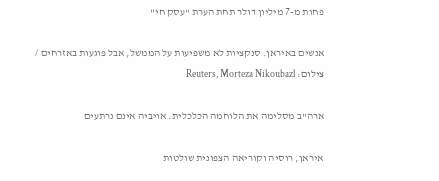פחות מ-7 מיליון דולר תחת הערת "עסק חי"

אנשים באיראן. סנקציות לא משפיעות על הממשל, אבל פוגעות באזרחים / צילום: Reuters, Morteza Nikoubazl

ארה"ב מסלימה את הלוחמה הכלכלית. אויביה אינם נרתעים

איראן, רוסיה וקוריאה הצפונית שולטות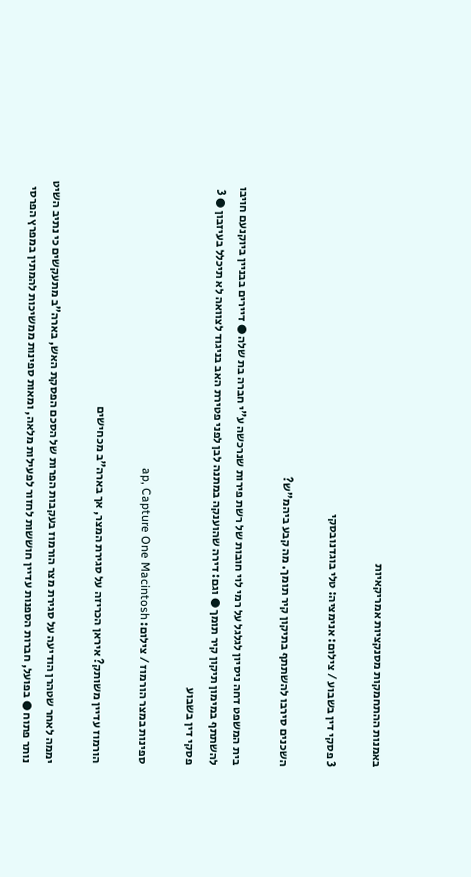באמנות ההתחמקות מסנקציות אמריקאיות

3 פסקי דין בשבוע / צילום: אנימציה: טלי בוגדנובסקי

השכנים סירבו להשתתף בתיקון קיר תומך. מה קבע ביהמ"ש?

בית המשפט דחה ניסיון לגלגל על רמי לוי חובות של רשת פירות שנרכשה ע"י חברה בת שלה ● דיירים בבניין ביוקנעם חויבו להשתתף במימון תיקון קיר תומך ● וגם: דירה שהוענקה במתנה לבן לפני פטירת האב בניגוד לצוואה לא תיכלל בעיזבון ● 3 פסקי דין בשבוע

ספינות במצר הורמוז / צילום: ap, Capture One Macintosh

הורמוז עדיין משותק? איראן הכריזה על סגירת המצר, אך בארה"ב מכחישים

יממה לאחר שטהרן הודיעה על סגירת מצר הורמוז בעקבות הפרות של הסכם הפסקת האש, בארה”ב מתעקשים כי נתיב השיט נותר פתוח ● בפועל, חברות הספנות עדיין חוששות לחזור לפעילות מלאה, ומאות ספינות ממשיכות להמתין במפרץ הפרסי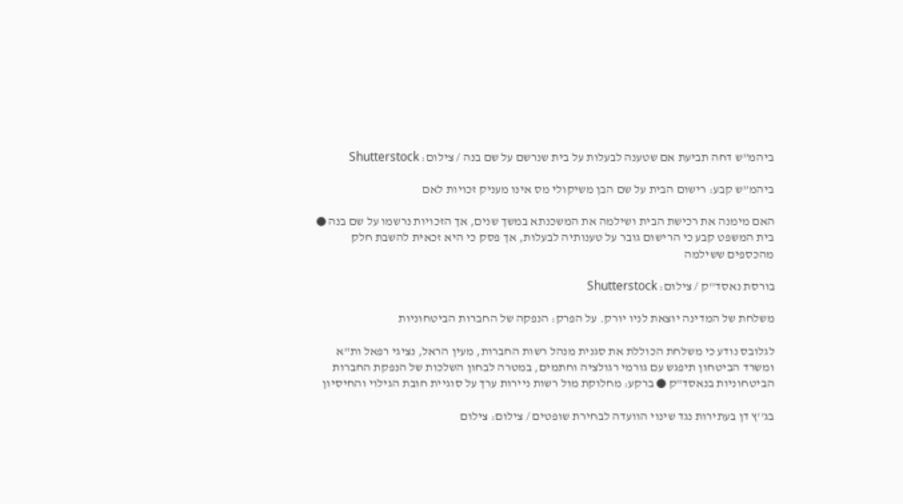ביהמ”ש דחה תביעת אם שטענה לבעלות על בית שנרשם על שם בנה / צילום: Shutterstock

ביהמ”ש קבע: רישום הבית על שם הבן משיקולי מס אינו מעניק זכויות לאם

האם מימנה את רכישת הבית ושילמה את המשכנתא במשך שנים, אך הזכויות נרשמו על שם בנה ● בית המשפט קבע כי הרישום גובר על טענותיה לבעלות, אך פסק כי היא זכאית להשבת חלק מהכספים ששילמה

בורסת נאסד''ק / צילום: Shutterstock

משלחת של המדינה יוצאת לניו יורק. על הפרק: הנפקה של החברות הביטחוניות

לגלובס נודע כי משלחת הכוללת את סגנית מנהל רשות החברות, מעין הראל, נציגי רפאל ות"א ומשרד הביטחון תיפגש עם גורמי רגולציה וחתמים, במטרה לבחון השלכות של הנפקת החברות הביטחוניות בנאסד"ק ● ברקע: מחלוקת מול רשות ניירות ערך על סוגיית חובת הגילוי והחיסיון

בג''ץ דן בעתירות נגד שינוי הוועדה לבחירת שופטים / צילום: צילום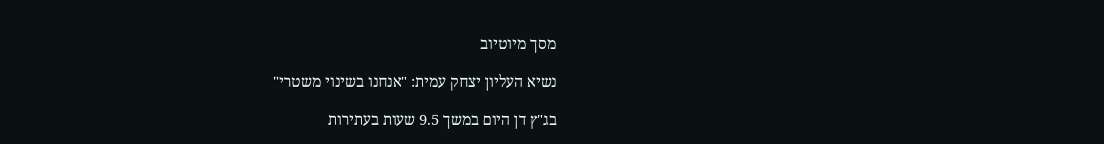מסך מיוטיוב

נשיא העליון יצחק עמית: "אנחנו בשינוי משטרי"

בג"ץ דן היום במשך 9.5 שעות בעתירות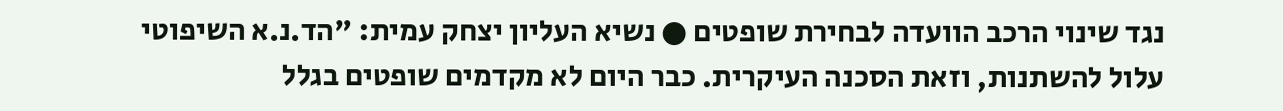נגד שינוי הרכב הוועדה לבחירת שופטים ● נשיא העליון יצחק עמית: "הד.נ.א השיפוטי עלול להשתנות, וזאת הסכנה העיקרית. כבר היום לא מקדמים שופטים בגלל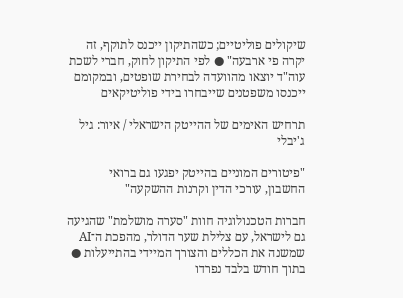שיקולים פוליטיים; כשהתיקון ייכנס לתוקף, זה יקרה פי ארבעה" ● לפי התיקון לחוק, חברי לשכת עוה"ד יוצאו מהוועדה לבחירת שופטים, ובמקומם ייכנסו משפטנים שייבחרו בידי פוליטיקאים

תרחיש האימים של ההייטק הישראלי / איור: גיל ג'יבלי

"פיטורים המוניים בהייטק יפגעו גם ברואי החשבון, עורכי הדין וקרנות ההשקעה"

חברות הטכנולוגיה חוות "סערה מושלמת" שהגיעה גם לישראל, עם צלילת שער הדולר, מהפכת ה־AI שמשנה את הכללים והצורך המיידי בהתייעלות ● בתוך חודש בלבד נפרדו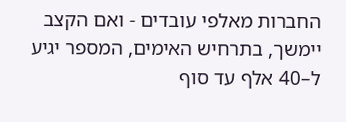החברות מאלפי עובדים - ואם הקצב יימשך, בתרחיש האימים, המספר יגיע ל–40 אלף עד סוף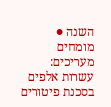השנה ● מומחים מעריכים: עשרות אלפים בסכנת פיטורים